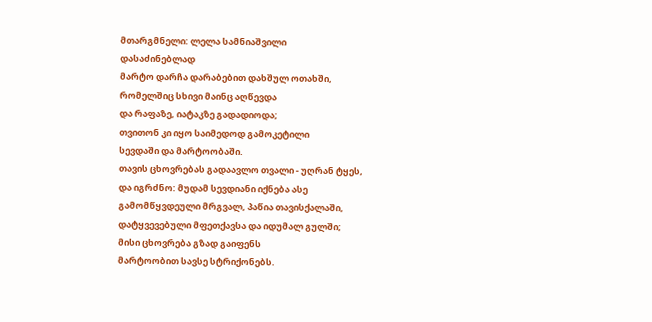მთარგმნელი: ლელა სამნიაშვილი
დასაძინებლად
მარტო დარჩა დარაბებით დახშულ ოთახში,
რომელშიც სხივი მაინც აღწევდა
და რაფაზე, იატაკზე გადადიოდა;
თვითონ კი იყო საიმედოდ გამოკეტილი
სევდაში და მარტოობაში.
თავის ცხოვრებას გადაავლო თვალი - უღრან ტყეს,
და იგრძნო: მუდამ სევდიანი იქნება ასე
გამომწყვდეული მრგვალ, პაწია თავისქალაში,
დატყვევებული მფეთქავსა და იდუმალ გულში;
მისი ცხოვრება გზად გაიფენს
მარტოობით სავსე სტრიქონებს.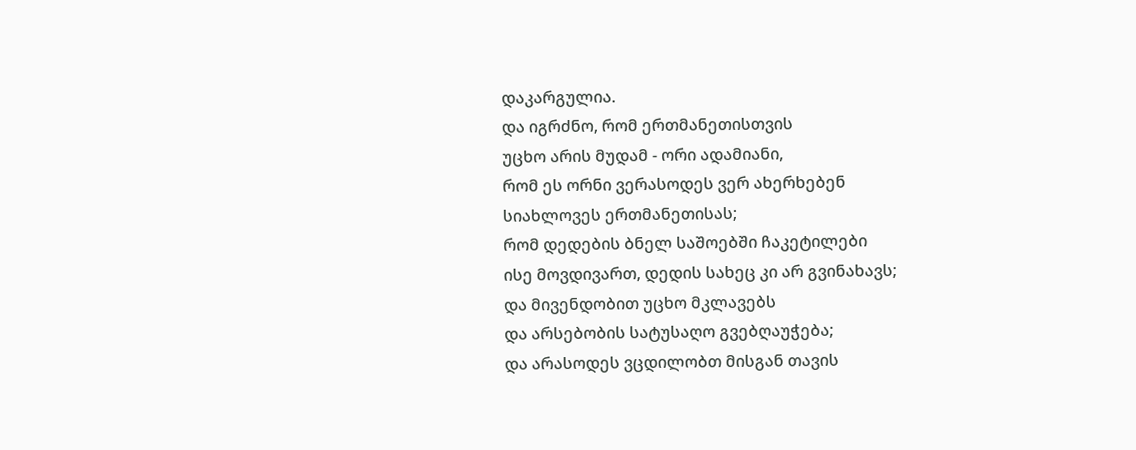დაკარგულია.
და იგრძნო, რომ ერთმანეთისთვის
უცხო არის მუდამ - ორი ადამიანი,
რომ ეს ორნი ვერასოდეს ვერ ახერხებენ
სიახლოვეს ერთმანეთისას;
რომ დედების ბნელ საშოებში ჩაკეტილები
ისე მოვდივართ, დედის სახეც კი არ გვინახავს;
და მივენდობით უცხო მკლავებს
და არსებობის სატუსაღო გვებღაუჭება;
და არასოდეს ვცდილობთ მისგან თავის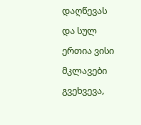დაღწევას
და სულ ერთია ვისი მკლავები გვეხვევა,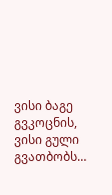ვისი ბაგე გვკოცნის,
ვისი გული გვათბობს…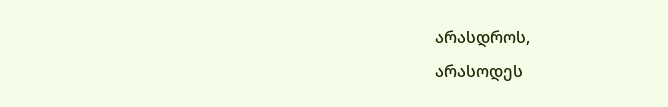არასდროს,
არასოდეს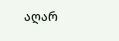აღარ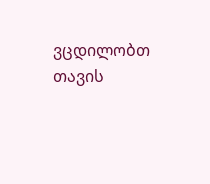ვცდილობთ თავის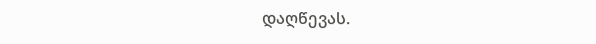დაღწევას.